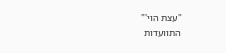"עצת הוי'"
התוועדות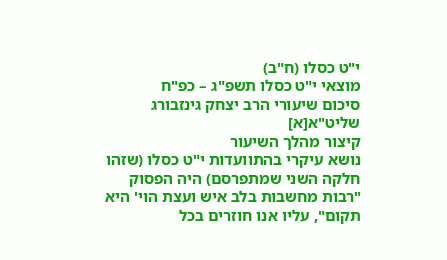י"ט כסלו (ח"ב)
מוצאי י"ט כסלו תשפ"ג – כפ"ח
סיכום שיעורי הרב יצחק גינזבורג שליט"א[א]
קיצור מהלך השיעור
נושא עיקרי בהתוועדות י"ט כסלו (שזהו חלקה השני שמתפרסם) היה הפסוק "רבות מחשבות בלב איש ועצת הוי' היא תקום", עליו אנו חוזרים בכל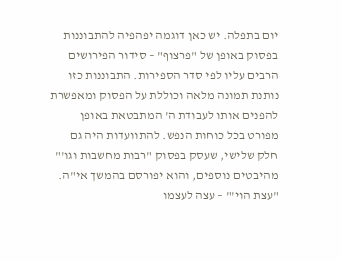יום בתפלה. יש כאן דוגמה יפהפיה להתבוננות בפסוק באופן של "פרצוף" – סידור הפירושים הרבים עליו לפי סדר הספירות. התבוננות כזו נותנת תמונה מלאה וכוללת על הפסוק ומאפשרת להפנים אותו לעבודת ה' המתבטאת באופן מפורט בכל כוחות הנפש. להתוועדות היה גם חלק שלישי, שעסק בפסוק "רבות מחשבות וגו'" מהיבטים נוספים, והוא יפורסם בהמשך אי"ה.
"עצת הוי'" – עצה לעצמו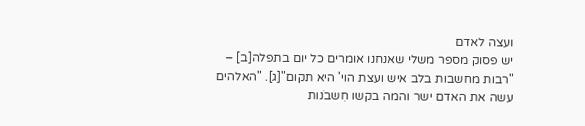ועצה לאדם
יש פסוק מספר משלי שאנחנו אומרים כל יום בתפלה[ב] – "רבות מחשבות בלב איש ועצת הוי' היא תקום"[ג]. "האלהים עשה את האדם ישר והמה בקשו חִשבֹנות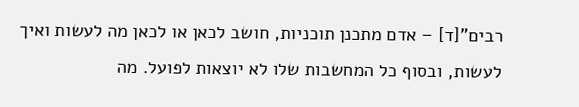רבים"[ד] – אדם מתכנן תוכניות, חושב לכאן או לכאן מה לעשות ואיך לעשות, ובסוף כל המחשבות שלו לא יוצאות לפועל. מה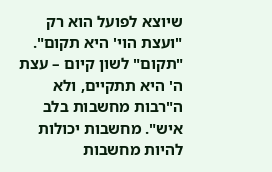שיוצא לפועל הוא רק "ועצת הוי' היא תקום". "תקום" לשון קיום – עצת ה' היא תתקיים, ולא ה"רבות מחשבות בלב איש". מחשבות יכולות להיות מחשבות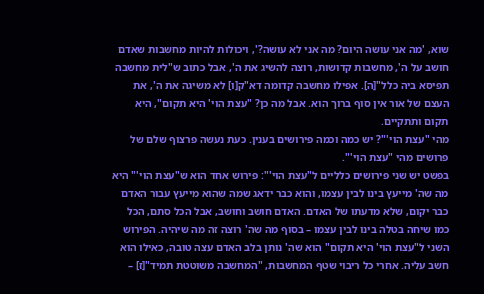שוא, 'מה אני עושה היום? מה אני לא עושה?', ויכולות להיות מחשבות שאדם חושב על ה', מחשבות קדושות, רוצה להשיג את ה', אבל כתוב ש"לית מחשבה תפיסא ביה כלל"[ה]. אפילו מחשבה קדומה דא"ק[ו] לא משיגה את ה', את העצם של אור אין סוף ברוך הוא. אבל מה כן? "עצת הוי' היא תקום", היא תקום ותתקיים.
מהי "עצת הוי'"? יש כמה וכמה פירושים בענין. כעת נעשה פרצוף שלם של פרושים מהי "עצת הוי'".
בפשט יש שני פירושים כלליים ל"עצת הוי'": פירוש אחד הוא ש"עצת הוי'" היא מה שה' מייעץ בינו לבין עצמו, והוא כבר ידאג שמה שהוא מייעץ עבור האדם כבר יקום, שלא מדעתו של האדם. האדם חושב וחושב, אבל הכל סתם, הכל כמו שיחה בטלה בינו לבין עצמו – בסוף מה שה' רוצה זה מה שיהיה. הפירוש השני ל"עצת הוי' היא תקום" הוא שה' נותן בלב האדם עצה טובה, כאילו הוא חשב עליה. אחרי כל ריבוי שטף המחשבות, "המחשבה משוטטת תמיד"[ז] –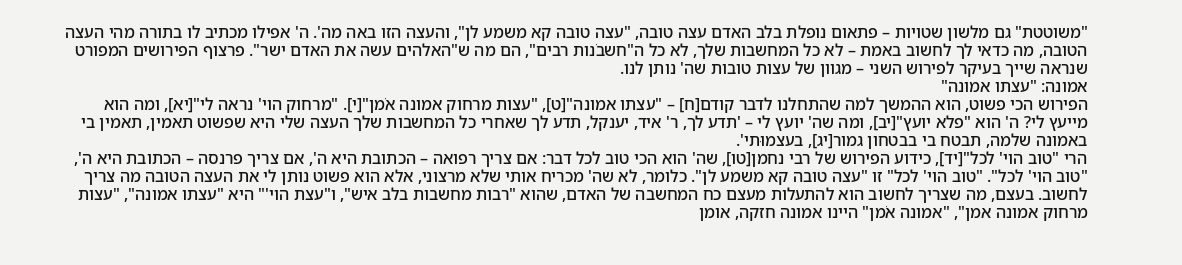"משוטטת" גם מלשון שטויות – פתאום נופלת בלב האדם עצה טובה, "עצה טובה קא משמע לן", והעצה הזו באה מה'. ה' אפילו מכתיב לו בתורה מהי העצה הטובה, מה כדאי לך לחשוב באמת – לא כל המחשבות שלך, לא כל ה"חשבֹנות רבים", הם מה ש"האלהים עשה את האדם ישר". פרצוף הפירושים המפורט שנראה שייך בעיקר לפירוש השני – מגוון של עצות טובות שה' נותן לנו.
אמונה: "עצתו אמונה"
הפירוש הכי פשוט, הוא ההמשך למה שהתחלנו לדבר קודם[ח] – "עצתו אמונה"[ט], "עצות מרחוק אמונה אֹמן"[י]. "מרחוק הוי' נראה לי"[יא], ומה הוא מייעץ לי? ה' הוא "פלא יועץ"[יב], ומה שה' יועץ לי – 'תדע לך, ר' איד, יענקל, תדע לך שאחרי כל המחשבות שלך העצה שלי היא שפשוט תאמין, תאמין בי באמונה שלמה, תבטח בי בבטחון גמור[יג], בעצמוּתי'.
הרי "טוב הוי' לכל"[יד], כידוע הפירוש של רבי נחמן[טו], שה' הוא הכי טוב לכל דבר: אם צריך רפואה – הכתובת היא ה', אם צריך פרנסה – הכתובת היא ה', "טוב הוי' לכל". "טוב הוי' לכל" זו "עצה טובה קא משמע לן". כלומר, לא שה' מכריח אותי שלא מרצוני, אלא הוא פשוט נותן לי את העצה הטובה מה צריך לחשוב. בעצם, מה שצריך לחשוב הוא להתעלות מעצם כח המחשבה של האדם, שהוא "רבות מחשבות בלב איש", ו"עצת הוי'" היא "עצתו אמונה", "עצות מרחוק אמונה אמן", "אמונה אֹמן" היינו אמונה חזקה, אומן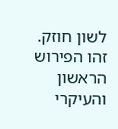לשון חוזק.
זהו הפירוש הראשון והעיקרי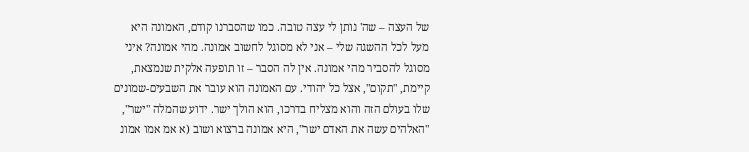של העצה – שה' נותן לי עצה טובה. כמו שהסברנו קודם, האמונה היא מעל לכל ההשגה שלי – אני לא מסוגל לחשוב אמונה. מהי אמונה? איני מסוגל להסביר מהי אמונה. אין לה הסבר – זו תופעה אלקית שנמצאת, קיימת, "תקום", אצל כל יהודי. עם האמונה הוא עובר את השבעים-שמונים שלו בעולם הזה והוא מצליח בדרכו, הוא הולך ישר. ידוע שהמלה "ישר", "האלהים עשה את האדם ישר", היא אמונה ברצוא ושוב (א אמ אמו אמונ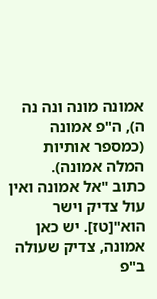אמונה מונה ונה נה ה), ה"פ אמונה (כמספר אותיות המלה אמונה).
כתוב "אל אמונה ואין עול צדיק וישר הוא"[טז]. יש כאן אמונה, צדיק שעולה ב"פ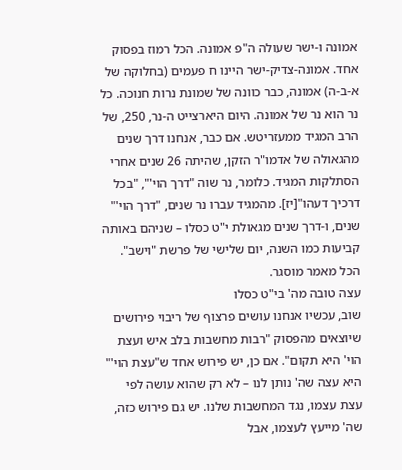אמונה ו-ישר שעולה ה"פ אמונה. הכל רמוז בפסוק אחד. אמונה-צדיק-ישר היינו ח פעמים (בחלוקה של א-ב-ה) אמונה, כבר כוונה של שמונת נרות חנוכה. כל נר הוא נר של אמונה. היום היארצייט ה-נר, 250, של הרב המגיד ממעזריטש. אם כבר, אנחנו דרך שנים מהגאולה של אדמו"ר הזקן, שהיתה 26 שנים אחרי הסתלקות המגיד. כלומר, נר שוה "דרך הוי'", "בכל דרכיך דעהו"[יז]. מהמגיד עברו נר שנים, "דרך הוי'" שנים, ו-דרך שנים מגאולת י"ט כסלו – שניהם באותה קביעות כמו השנה, יום שלישי של פרשת "וישב". הכל מאמר מוסגר.
עצה טובה מה' בי"ט כסלו
שוב, עכשיו אנחנו עושים פרצוף של ריבוי פירושים שיוצאים מהפסוק "רבות מחשבות בלב איש ועצת הוי' היא תקום". אם כן, יש פירוש אחד ש"עצת הוי'" היא עצה שה' נותן לנו – לא רק שהוא עושה לפי עצת עצמו, נגד המחשבות שלנו. יש גם פירוש כזה, שה' מייעץ לעצמו, אבל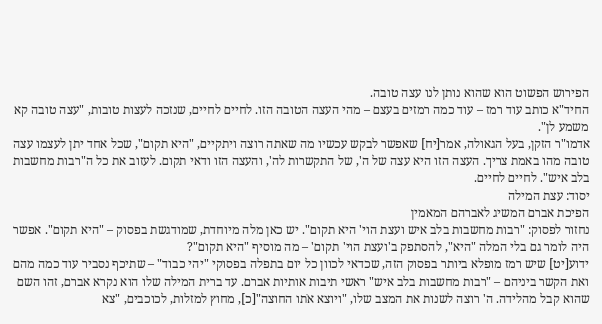הפירוש הפשוט הוא שהוא נותן לנו עצה טובה.
החיד"א כותב עוד רמז – עוד כמה רמזים בעצם – מהי העצה הטובה הזו. לחיים לחיים, שנזכה לעצות טובות, "עצה טובה קא משמע לן".
אדמו"ר הזקן, בעל הגאולה, אמר[יח] שאפשר לבקש עכשיו מה שאתה רוצה ויתקיים, "היא תקום", שכל אחד יתן לעצמו עצה טובה מהו באמת צריך. העצה הזו היא עצה של ה', של התקשרות לה', והעצה הזו ודאי תקום. לעזוב את כל ה"רבות מחשבות בלב איש". לחיים לחיים.
יסוד: עצת המילה
הפיכת אברם המשיג לאברהם המאמין
נחזור לפסוק: "רבות מחשבות בלב איש ועצת הוי' היא תקום". יש כאן מלה מיוחדת, שמודגשת בפסוק – "היא תקום". אפשר היה לומר גם בלי המלה "היא", להסתפק ב'ועצת הוי' תקום' – מה מוסיף "היא תקום"?
ידוע[יט] שיש רמז מופלא ביותר בפסוק הזה, שכדאי לכוון כל יום בתפלה בפסוקי "יהי כבוד" – שתיכף נסביר עוד כמה מהם ואת הקשר ביניהם – "רבות מחשבות בלב איש" ראשי תיבות אותיות אברם. עד ברית המילה שלו הוא נקרא אברם, זהו השם שהוא קבל מהלידה. ה' רוצה לשנות את המצב שלו, "ויוצא אֹתו החוצה"[כ], מחוץ למזלות, לכוכבים, "צא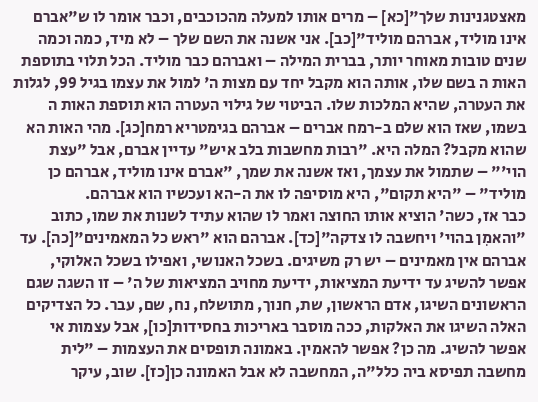מאצטגנינות שלך"[כא] – מרים אותו למעלה מהכוכבים, וכבר אומר לו ש"אברם אינו מוליד, אברהם מוליד"[כב]. אני אשנה את השם שלך – לא מיד, כמה וכמה שנים טובות מאוחר יותר, בברית המילה – ואברהם כבר מוליד. הכל תלוי בתוספת האות ה בשם שלו, אותה הוא מקבל יחד עם מצות ה' למול את עצמו בגיל 99, לגלות את העטרה, שהיא המלכות שלו. הביטוי של גילוי העטרה הוא תוספת האות ה בשמו, שאז הוא שלם ב-רמח אברים – אברהם בגימטריא רמח[כג]. מהי האות הא שהוא מקבל? המלה היא. "רבות מחשבות בלב איש" עדיין אברם, אבל "עצת הוי'" – שתמול את עצמך, ואז אשנה את שמך, "אברם אינו מוליד, אברהם כן מוליד" – "היא תקום", היא מוסיפה לו את ה-הא ועכשיו הוא אברהם.
כבר אז, כשה' הוציא אותו החוצה ואמר לו שהוא עתיד לשנות את שמו, כתוב "והאמִן בהוי' ויחשבה לו צדקה"[כד]. אברהם הוא "ראש כל המאמינים"[כה]. עד אברהם אין מאמינים – יש רק משיגים. בשכל האנושי, ואפילו בשכל האלוקי, אפשר להשיג עד ידיעת המציאות, ידיעת מחויב המציאות של ה' – זו השגה שגם הראשונים השיגו, אדם הראשון, שת, חנוך, מתושלח, נח, שם, עבר. כל הצדיקים האלה השיגו את האלקות, ככה מוסבר באריכות בחסידות[כו], אבל עצמות אי אפשר להשיג. מה כן? אפשר להאמין. באמונה תופסים את העצמות – "לית מחשבה תפיסא ביה כלל"ה, המחשבה לא אבל האמונה כן[כז]. שוב, עיקר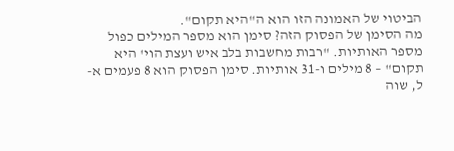הביטוי של האמונה הזו הוא ה"היא תקום".
מה הסימן של הפסוק הזה? סימן הוא מספר המילים כפול מספר האותיות. "רבות מחשבות בלב איש ועצת הוי' היא תקום" – 8 מילים ו-31 אותיות. סימן הפסוק הוא 8 פעמים א-ל, שוה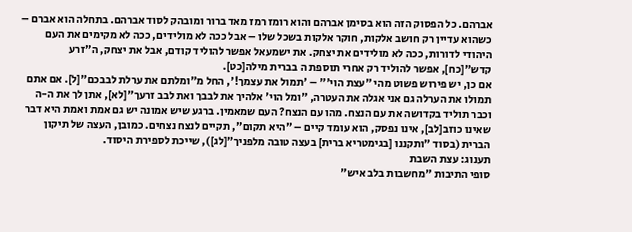אברהם. כל הפסוק הזה הוא בסימן אברהם והוא רומז רמז מאד ברור ומובהק לסוד אברהם. בתחלה הוא אברם – כשהוא עדיין רק חושב אלקות, חוקר אלקות בשכל שלו – אבל ככה לא מולידים, ככה לא מקימים את העם היהודי לדורות, ככה לא מולידים את יצחק. את ישמעאל אפשר להוליד קודם, אבל את יצחק, ה"זרע קדש"[כח], אפשר להוליד רק אחרי תוספת ה בברית מילה[כט].
אם כן, יש פירוש פשוט מהי "עצת הוי'" – 'תמול את עצמך!', החל מ"ומלתם את ערלת לבבכם"[ל]. אם אתם תמולו את הערלה גם אני אגלה את העטרה, "ומל הוי' אלהיך את לבבך ואת לבב זרעך"[לא], אתן לך את ה-ה וכבר תוליד בקדושה את עם הנצח. מהו עם הנצח? העם שמאמין. ברגע שיש אמונה יש גם אמת ואמת היא דבר שאינו כוזב[לב], אינו נפסק, הוא עומד קיים – "היא תקום", תקיים לנצח נצחים. כמובן, העצה של תיקון הברית (בסוד "ותקננו [בגימטריא ברית] בעצה טובה מלפניך"[לג]), שייכת לספירת היסוד.
תענוג: עצת השבת
סופי התיבות "מחשבות בלב איש"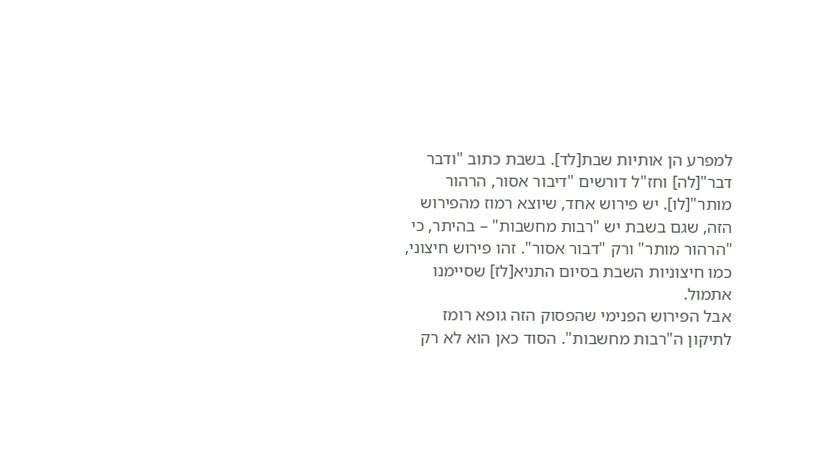למפרע הן אותיות שבת[לד]. בשבת כתוב "ודבר דבר"[לה] וחז"ל דורשים "דיבור אסור, הרהור מותר"[לו]. יש פירוש אחד, שיוצא רמוז מהפירוש הזה, שגם בשבת יש "רבות מחשבות" – בהיתר, כי "הרהור מותר" ורק "דבור אסור". זהו פירוש חיצוני, כמו חיצוניות השבת בסיום התניא[לז] שסיימנו אתמול.
אבל הפירוש הפנימי שהפסוק הזה גופא רומז לתיקון ה"רבות מחשבות". הסוד כאן הוא לא רק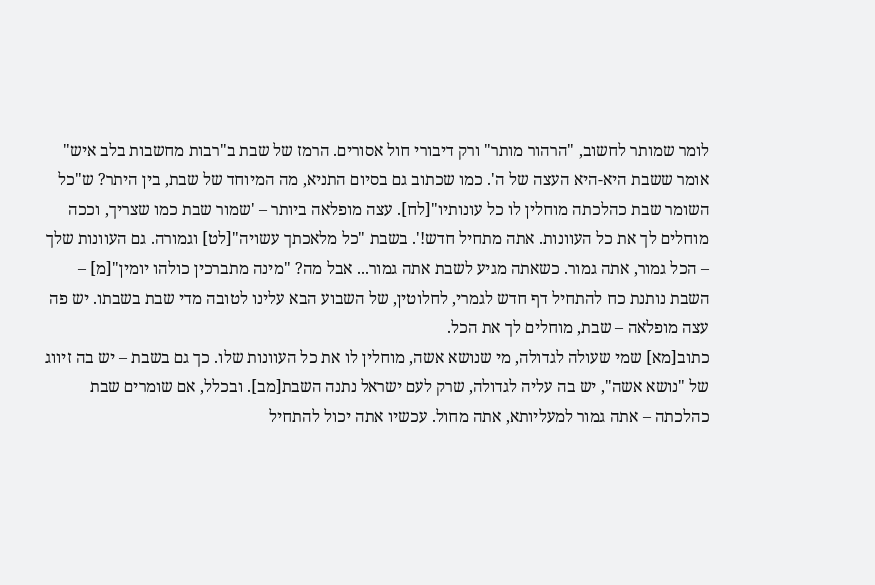לומר שמותר לחשוב, "הרהור מותר" ורק דיבורי חול אסורים. הרמז של שבת ב"רבות מחשבות בלב איש" אומר ששבת היא-היא העצה של ה'. כמו שכתוב גם בסיום התניא, מה המיוחד של שבת, בין היתר? ש"כל השומר שבת כהלכתה מוחלין לו כל עונותיו"[לח]. עצה מופלאה ביותר – 'שמור שבת כמו שצריך, וככה מוחלים לך את כל העוונות. אתה מתחיל חדש!'. בשבת "כל מלאכתך עשויה"[לט] וגמורה. גם העוונות שלך – הכל גמור, אתה גמור. כשאתה מגיע לשבת אתה גמור... אבל מה? "מינה מתברכין כולהו יומין"[מ] – השבת נותנת כח להתחיל דף חדש לגמרי, לחלוטין, של השבוע הבא עלינו לטובה מדי שבת בשבתו. יש פה עצה מופלאה – שבת, מוחלים לך את הכל.
כתוב[מא] שמי שעולה לגדולה, מי שנושא אשה, מוחלין לו את כל העוונות שלו. כך גם בשבת – יש בה זיווג של "נושא אשה", יש בה עליה לגדולה, שרק לעם ישראל נתנה השבת[מב]. ובכלל, אם שומרים שבת כהלכתה – אתה גמור למעליותא, אתה מחול. עכשיו אתה יכול להתחיל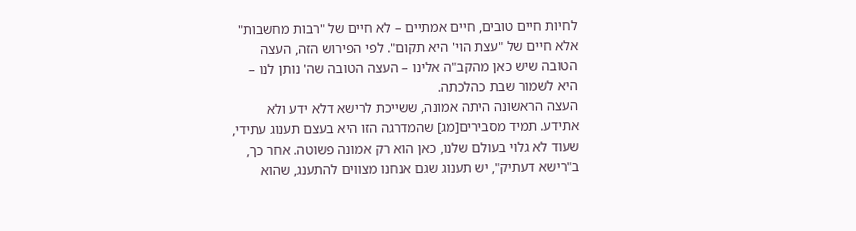לחיות חיים טובים, חיים אמתיים – לא חיים של "רבות מחשבות" אלא חיים של "עצת הוי' היא תקום". לפי הפירוש הזה, העצה הטובה שיש כאן מהקב"ה אלינו – העצה הטובה שה' נותן לנו – היא לשמור שבת כהלכתה.
העצה הראשונה היתה אמונה, ששייכת לרישא דלא ידע ולא אתידע. תמיד מסבירים[מג] שהמדרגה הזו היא בעצם תענוג עתידי, שעוד לא גלוי בעולם שלנו, כאן הוא רק אמונה פשוטה. אחר כך, ב"רישא דעתיק", יש תענוג שגם אנחנו מצווים להתענג, שהוא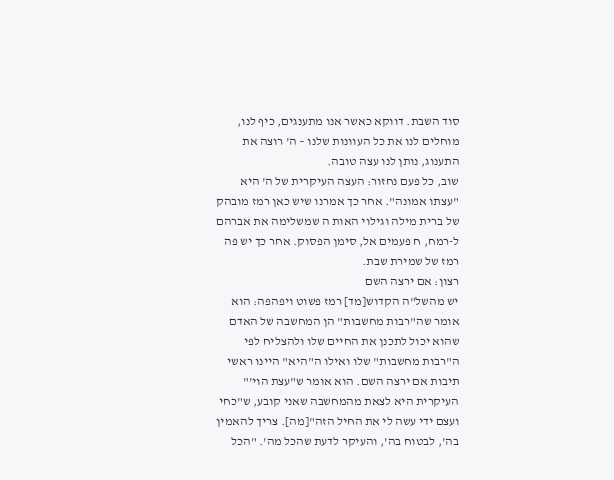סוד השבת. דווקא כאשר אנו מתענגים, כיף לנו, מוחלים לנו את כל העוונות שלנו – ה' רוצה את התענוג, נותן לנו עצה טובה.
שוב, כל פעם נחזור: העצה העיקרית של ה' היא "עצתו אמונה". אחר כך אמרנו שיש כאן רמז מובהק של ברית מילה וגילוי האות ה שמשלימה את אברהם ל-רמח, ח פעמים אל, סימן הפסוק. אחר כך יש פה רמז של שמירת שבת.
רצון: אם ירצה השם
יש מהשל"ה הקדוש[מד] רמז פשוט ויפהפה: הוא אומר שה"רבות מחשבות" הן המחשבה של האדם שהוא יכול לתכנן את החיים שלו ולהצליח לפי ה"רבות מחשבות" שלו ואילו ה"היא" היינו ראשי תיבות אם ירצה השם. הוא אומר ש"עצת הוי'" העיקרית היא לצאת מהמחשבה שאני קובע, ש"כחי ועצם ידי עשה לי את החיל הזה"[מה]. צריך להאמין בה', לבטוח בה', והעיקר לדעת שהכל מה'. "הכל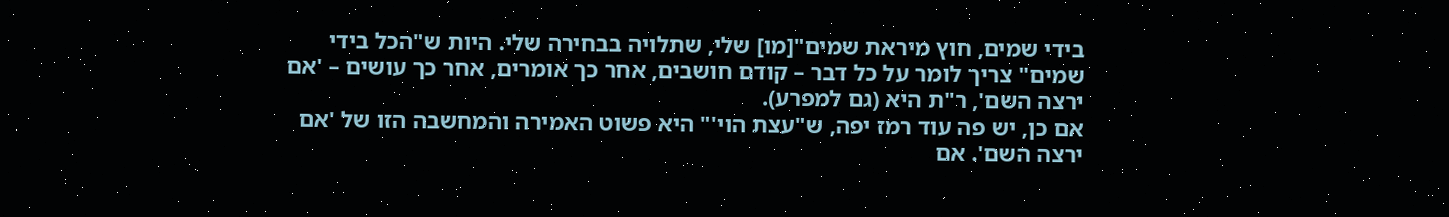בידי שמים, חוץ מיראת שמים"[מו] שלי, שתלויה בבחירה שלי. היות ש"הכל בידי שמים" צריך לומר על כל דבר – קודם חושבים, אחר כך אומרים, אחר כך עושים – 'אם ירצה השם', ר"ת היא (גם למפרע).
אם כן, יש פה עוד רמז יפה, ש"עצת הוי'" היא פשוט האמירה והמחשבה הזו של 'אם ירצה השם'. אם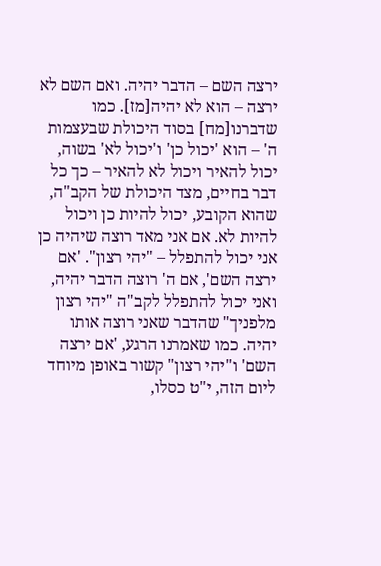ירצה השם – הדבר יהיה. ואם השם לא ירצה – הוא לא יהיה[מז]. כמו שדברנו[מח] בסוד היכולת שבעצמות ה' – הוא 'יכול כן' ו'יכול לא' בשוה, יכול להאיר ויכול לא להאיר – כך כל דבר בחיים, מצד היכולת של הקב"ה, שהוא הקובע, יכול להיות כן ויכול להיות לא. אם אני מאד רוצה שיהיה כן אני יכול להתפלל – "יהי רצון". 'אם ירצה השם', אם ה' רוצה הדבר יהיה, ואני יכול להתפלל לקב"ה "יהי רצון מלפניך" שהדבר שאני רוצה אותו יהיה. כמו שאמרנו הרגע, 'אם ירצה השם' ו"יהי רצון" קשור באופן מיוחד ליום הזה, י"ט כסלו,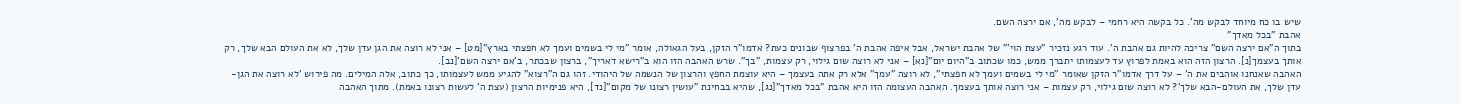שיש בו כח מיוחד לבקש מה'. כל בקשה היא רחמי – לבקש מה', אם ירצה השם.
אהבת "בכל מאדך"
בתוך ה"אם ירצה השם" צריכה להיות גם אהבת ה'. עוד רגע נזכיר "עצת הוי'" של אהבת ישראל, אבל איפה אהבת ה' בפרצוף שבונים כעת? אדמו"ר הזקן, בעל הגאולה, אומר "מי לי בשמים ועמך לא חפצתי בארץ"[מט] – אני לא רוצה את הגן עדן שלך, לא את העולם הבא שלך, רק אותך בעצמך[נ]. הרצון הזה הוא באמת לפרוץ עד לעצמותו יתברך ממש, כמו שכתוב ב"היום יום"[נא] – אני לא רוצה שום גילוי, רק עצמות, "בך". שרש האהבה הזו הוא ב"רישא דאריך", ברצון שבכתר, ב'אם ירצה השם'[נב].
האהבה שאנחנו אוהבים את ה' – על דרך אדמו"ר הזקן שאומר "מי לי בשמים ועמך לא חפצתי", לא רוצה "עמך" אלא רק אתה בעצמך – היא עוצמת החפץ והרצון של הנשמה של היהודי. זהו גם ה"רצוא" להגיע ממש לעצמותו, כך כתוב, אלה המילים. מה פירוש 'לא רוצה את הגן-עדן שלך, את העולם-הבא שלך'? לא רוצה שום גילוי, רק עצמות – אני רוצה אותך בעצמך. האהבה העצומה הזו היא אהבת "בכל מאדך"[נג], שהיא בבחינת "עושין רצונו של מקום"[נד], היא פנימיות הרצון (עצת ה' לעשות רצונו באמת). מתוך האהבה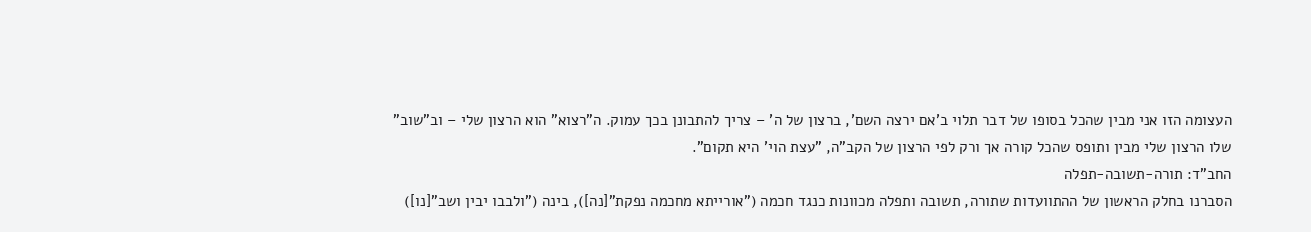העצומה הזו אני מבין שהכל בסופו של דבר תלוי ב'אם ירצה השם', ברצון של ה' – צריך להתבונן בכך עמוק. ה"רצוא" הוא הרצון שלי – וב"שוב" שלו הרצון שלי מבין ותופס שהכל קורה אך ורק לפי הרצון של הקב"ה, "עצת הוי' היא תקום".
החב"ד: תורה-תשובה-תפלה
הסברנו בחלק הראשון של ההתוועדות שתורה, תשובה ותפלה מכוונות כנגד חכמה ("אורייתא מחכמה נפקת"[נה]), בינה ("ולבבו יבין ושב"[נו])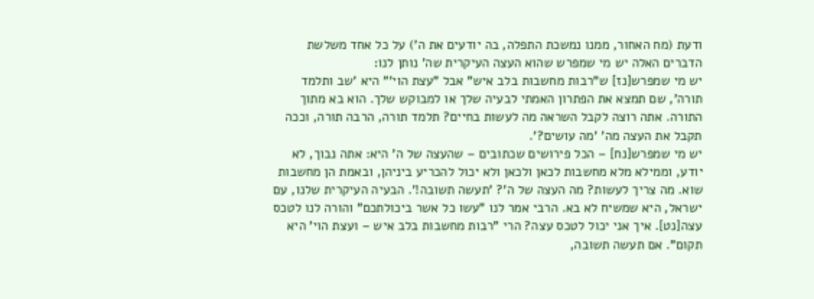ודעת (מח האחור, ממנו נמשכת התפלה, בה יודעים את ה') על כל אחד משלשת הדברים האלה יש מי שמפרש שהוא העצה העיקרית שה' נותן לנו:
יש מי שמפרש[נז] ש"רבות מחשבות בלב איש" אבל "עצת הוי'" היא 'שב ותלמד תורה', שם תמצא את הפתרון האמתי לבעיה שלך או למבוקש שלך. הוא בא מתוך התורה. אתה רוצה לקבל השראה מה לעשות בחיים? תלמד תורה, הרבה תורה, וככה תקבל את העצה מה' 'מה עושים?'.
יש מי שמפרש[נח] – הכל פירושים שכתובים – שהעצה של ה' היא: אתה נבוך, לא יודע, וממילא מלא מחשבות לכאן ולכאן ולא יכול להכריע ביניהן, ובאמת הן מחשבות שוא. מה צריך לעשות? מה העצה של ה'? 'תעשה תשובה!'. הבעיה העיקרית שלנו, עם ישראל, היא שמשיח לא בא. הרבי אמר לנו "עשו כל אשר ביכולתכם" והורה לנו לטכס עצה[נט]. איך אני יכול לטכס עצה? הרי "רבות מחשבות בלב איש – ועצת הוי' היא תקום". אם תעשה תשובה,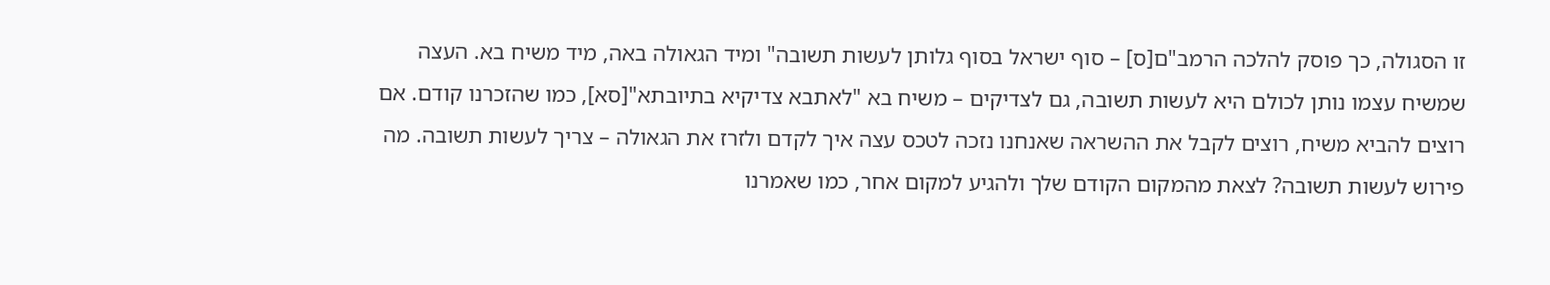זו הסגולה, כך פוסק להלכה הרמב"ם[ס] – סוף ישראל בסוף גלותן לעשות תשובה" ומיד הגאולה באה, מיד משיח בא. העצה שמשיח עצמו נותן לכולם היא לעשות תשובה, גם לצדיקים – משיח בא "לאתבא צדיקיא בתיובתא"[סא], כמו שהזכרנו קודם. אם רוצים להביא משיח, רוצים לקבל את ההשראה שאנחנו נזכה לטכס עצה איך לקדם ולזרז את הגאולה – צריך לעשות תשובה. מה פירוש לעשות תשובה? לצאת מהמקום הקודם שלך ולהגיע למקום אחר, כמו שאמרנו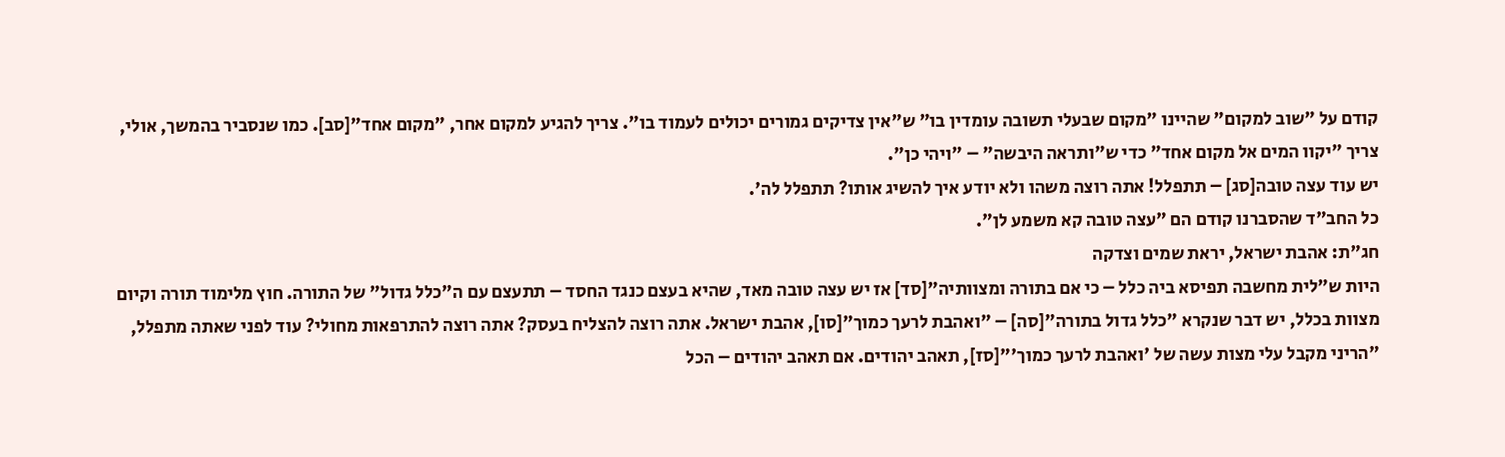קודם על "שוב למקום" שהיינו "מקום שבעלי תשובה עומדין בו" ש"אין צדיקים גמורים יכולים לעמוד בו". צריך להגיע למקום אחר, "מקום אחד"[סב]. כמו שנסביר בהמשך, אולי, צריך "יקוו המים אל מקום אחד" כדי ש"ותראה היבשה" – "ויהי כן".
יש עוד עצה טובה[סג] – תתפלל! אתה רוצה משהו ולא יודע איך להשיג אותו? תתפלל לה'.
כל החב"ד שהסברנו קודם הם "עצה טובה קא משמע לן".
חג"ת: אהבת ישראל, יראת שמים וצדקה
היות ש"לית מחשבה תפיסא ביה כלל – כי אם בתורה ומצוותיה"[סד] אז יש עצה טובה מאד, שהיא בעצם כנגד החסד – תתעצם עם ה"כלל גדול" של התורה. חוץ מלימוד תורה וקיום מצוות בכלל, יש דבר שנקרא "כלל גדול בתורה"[סה] – "ואהבת לרעך כמוך"[סו], אהבת ישראל. אתה רוצה להצליח בעסק? אתה רוצה להתרפאות מחולי? עוד לפני שאתה מתפלל, "הריני מקבל עלי מצות עשה של 'ואהבת לרעך כמוך'"[סז], תאהב יהודים. אם תאהב יהודים – הכל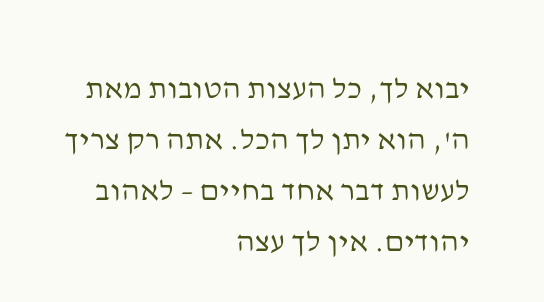יבוא לך, כל העצות הטובות מאת ה', הוא יתן לך הכל. אתה רק צריך לעשות דבר אחד בחיים – לאהוב יהודים. אין לך עצה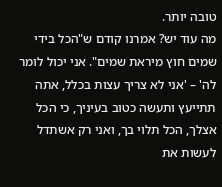טובה יותר.
מה עוד יש? אמרנו קודם ש"הכל בידי שמים חוץ מיראת שמים". אני יכול לומר לה' – 'אני לא צריך עצות בכלל, אתה תתייעץ ותעשה כטוב בעיניך, כי הכל אצלך, הכל תלוי בך, ואני רק אשתדל לעשות את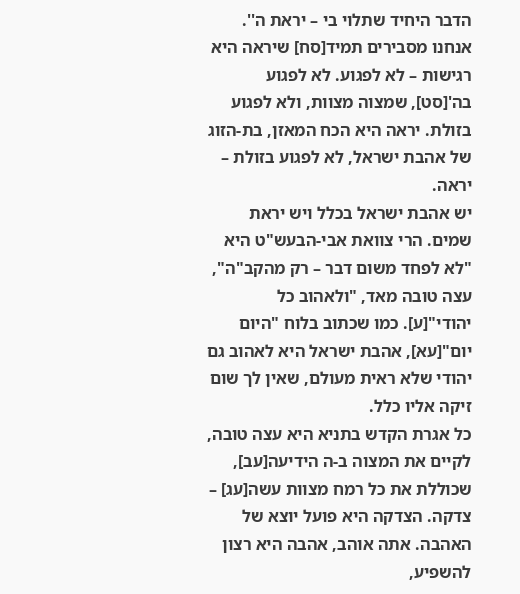הדבר היחיד שתלוי בי – יראת ה''. אנחנו מסבירים תמיד[סח] שיראה היא רגישות – לא לפגוע. לא לפגוע בה'[סט], שמצוה מצוות, ולא לפגוע בזולת. יראה היא הכח המאזן, בת-הזוג של אהבת ישראל, לא לפגוע בזולת – יראה.
יש אהבת ישראל בכלל ויש יראת שמים. הרי צוואת אבי-הבעש"ט היא "לא לפחד משום דבר – רק מהקב"ה", עצה טובה מאד, "ולאהוב כל יהודי"[ע]. כמו שכתוב בלוח "היום יום"[עא], אהבת ישראל היא לאהוב גם יהודי שלא ראית מעולם, שאין לך שום זיקה אליו כלל.
כל אגרת הקדש בתניא היא עצה טובה, לקיים את המצוה ב-ה הידיעה[עב], שכוללת את כל רמח מצוות עשה[עג] – צדקה. הצדקה היא פועל יוצא של האהבה. אתה אוהב, אהבה היא רצון להשפיע,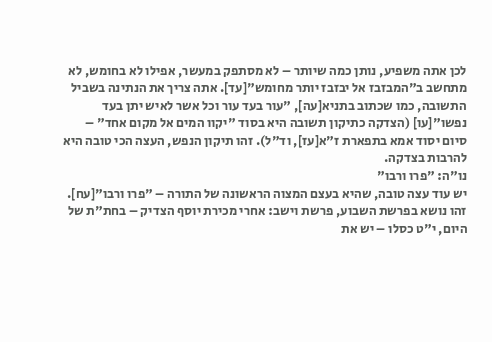לכן אתה משפיע, נותן כמה שיותר – לא מסתפק במעשר, אפילו לא בחומש, לא מתחשב ב"המבזבז אל יבזבז יותר מחומש"[עד]. אתה צריך את הנתינה בשביל התשובה, כמו שכתוב בתניא[עה], "עור בעד עור וכל אשר לאיש יתן בעד נפשו"[עו] (הצדקה כתיקון תשובה היא בסוד "יקוו המים אל מקום אחד" – סיום יסוד אמא בתפארת ז"א[עז], וד"ל). זהו תיקון הנפש, העצה הכי טובה היא להרבות בצדקה.
נו"ה: "פרו ורבו"
יש עוד עצה טובה, שהיא בעצם המצוה הראשונה של התורה – "פרו ורבו"[עח].
זהו נושא בפרשת השבוע, פרשת וישב: אחרי מכירת יוסף הצדיק – בחת"ת של היום, י"ט כסלו – יש את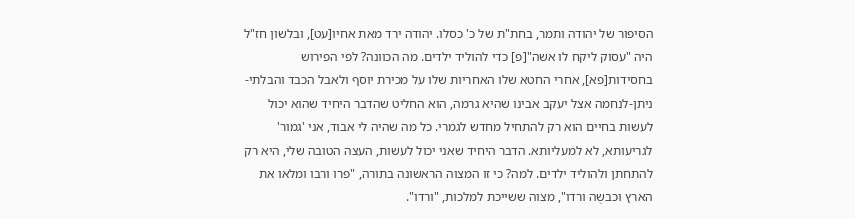הסיפור של יהודה ותמר, בחת"ת של כ' כסלו. יהודה ירד מאת אחיו[עט], ובלשון חז"ל היה "עסוק ליקח לו אשה"[פ] כדי להוליד ילדים. מה הכוונה? לפי הפירוש בחסידות[פא], אחרי החטא שלו האחריות שלו על מכירת יוסף ולאבל הכבד והבלתי-ניתן-לנחמה אצל יעקב אבינו שהיא גרמה, הוא החליט שהדבר היחיד שהוא יכול לעשות בחיים הוא רק להתחיל מחדש לגמרי. כל מה שהיה לי אבוד, אני 'גמור' לגריעותא, לא למעליותא. הדבר היחיד שאני יכול לעשות, העצה הטובה שלי, היא רק להתחתן ולהוליד ילדים. למה? כי זו המצוה הראשונה בתורה, "פרו ורבו ומלאו את הארץ וכבשֻה ורדו", מצוה ששייכת למלכות, "ורדו".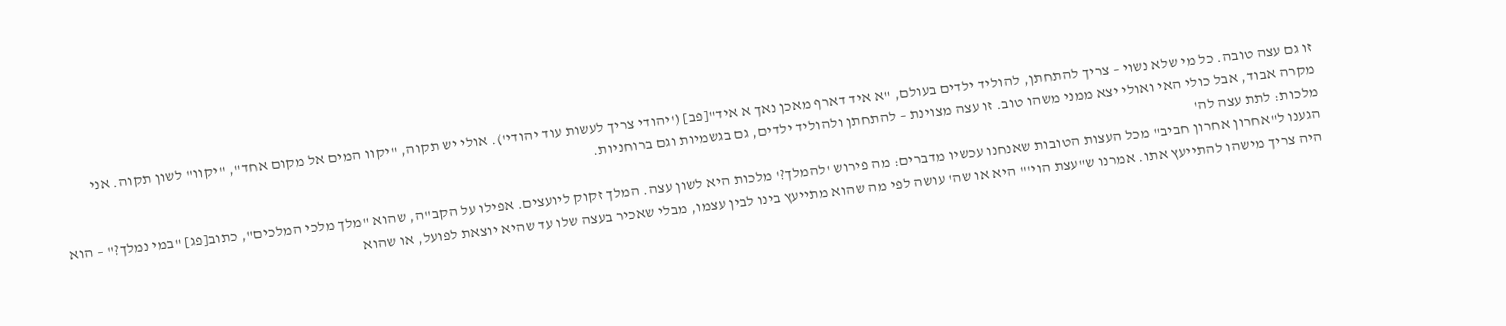זו גם עצה טובה. כל מי שלא נשוי – צריך להתחתן, להוליד ילדים בעולם, "א איד דארף מאכן נאך א איד"[פב] ('יהודי צריך לעשות עוד יהודי'). אולי יש תקוה, "יקוו המים אל מקום אחד", "יקוו" לשון תקוה. אני מקרה אבוד, אבל כולי האי ואולי יצא ממני משהו טוב. זו עצה מצוינת – להתחתן ולהוליד ילדים, גם בגשמיות וגם ברוחניות.
מלכות: לתת עצה לה'
הגענו ל"אחרון אחרון חביב" מכל העצות הטובות שאנחנו עכשיו מדברים: מה פירוש 'להמלך?' מלכות היא לשון עצה. המלך זקוק ליועצים. אפילו על הקב"ה, שהוא "מלך מלכי המלכים", כתוב[פג] "במי נמלך?" – הוא היה צריך מישהו להתייעץ אתו. אמרנו ש"עצת הוי'" היא או שה' עושה לפי מה שהוא מתייעץ בינו לבין עצמו, מבלי שאכיר בעצה שלו עד שהיא יוצאת לפועל, או שהוא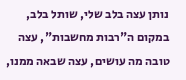נותן עצה בלב שלי, שותל בלב, במקום ה"רבות מחשבות", עצה טובה מה עושים, עצה שבאה ממנו,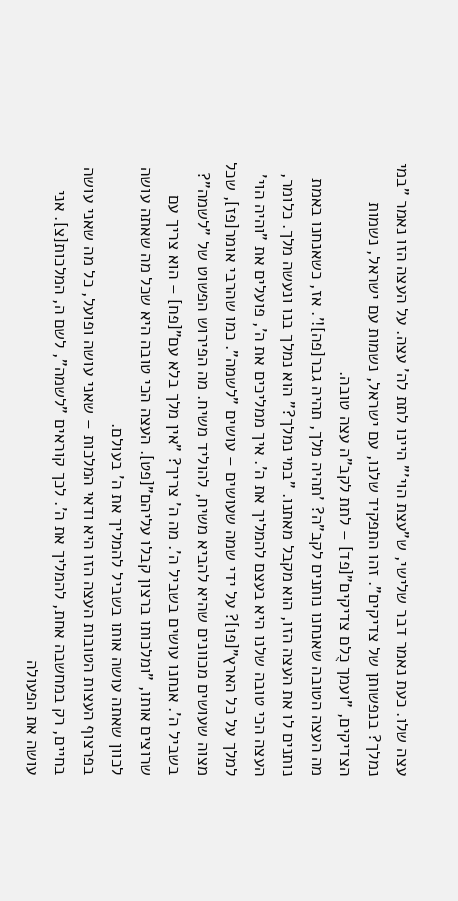עצה שלו. כעת נאמר דבר שלישי, ש"עצת הוי'" היינו לתת לה' עצה. על העצה הזו נאמר "במי נמלך? בנפשותן של צדיקים". זהו התפקיד שלנו, עם ישראל, נשמות עם ישראל, נשמות הצדיקים, "ועמך כֻלם צדיקים"[פד] – לתת לקב"ה עצה טובה.
מה העצה הטובה שאנחנו נותנים לקב"ה? 'תהיה מלך, תהיה גבר[פה]!'. אז, כשאנחנו באמת נותנים לו את העצה הזו, הוא מקבל מאתנו. "במי נמלך?" הוא נמלך בנו ונעשה מלך. כלומר, העצה הכי טובה שלנו היא בעצם להמליך את ה'. איך ממליכים את ה', פועלים את "והיה הוי' למלך על כל הארץ"[פו]? על ידי שמה שעושים – עושים "לשמה". כמו שהרבי אומר[פז], שכל מצוה שעושים מכוונים שהיא להביא משיח, להוליד משיח. מה הפירוש הפשוט של "לשמה"? בשביל ה'. אנחנו עושים בשביל ה'. מה ה' צריך? "אין מלך בלא עם"[פח] – הוא צריך עם שרוצים אותו, "ומלכותו ברצון קבלו עליהם"[פט]. העצה הכי טובה היא שכל מה שאתה עושה לכוון שאתה עושה אותו בשביל להמליך את ה' בעולם.
בפרצוף העצות הטובות העצה הזו היא ודאי המלכות – שאני עושה ופועל, כל מה שאני עושה בחיים, רק במחשבה אחת, להמליך את ה'. לכך קוראים "לשמה", לשם ה, המלכות[צ]. אני עושה את הפעולה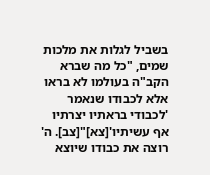בשביל לגלות את מלכות שמים, "כל מה שברא הקב"ה בעולמו לא בראו אלא לכבודו שנאמר 'לכבודי בראתיו יצרתיו אף עשיתיו'[צא]"[צב]. ה' רוצה את כבודו שיוצא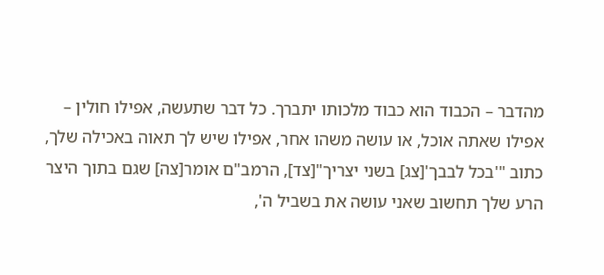מהדבר – הכבוד הוא כבוד מלכותו יתברך. כל דבר שתעשה, אפילו חולין – אפילו שאתה אוכל, או עושה משהו אחר, אפילו שיש לך תאוה באכילה שלך, כתוב "'בכל לבבך'[צג] בשני יצריך"[צד], הרמב"ם אומר[צה] שגם בתוך היצר הרע שלך תחשוב שאני עושה את בשביל ה',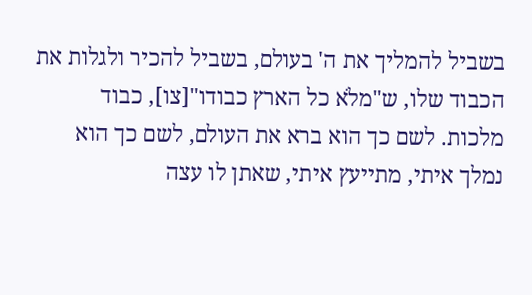בשביל להמליך את ה' בעולם, בשביל להכיר ולגלות את הכבוד שלו, ש"מלֹא כל הארץ כבודו"[צו], כבוד מלכות. לשם כך הוא ברא את העולם, לשם כך הוא נמלך איתי, מתייעץ איתי, שאתן לו עצה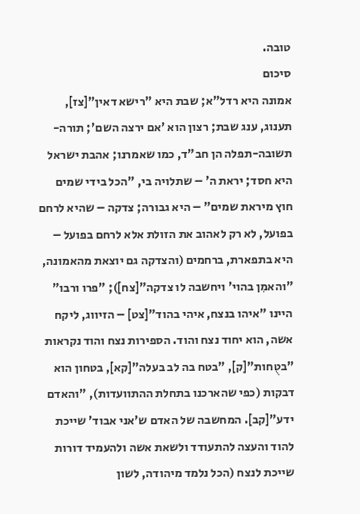טובה.
סיכום
אמונה היא רדל"א; שבת היא "רישא דאין"[צז], תענוג, ענג שבת; רצון הוא 'אם ירצה השם'; תורה-תשובה-תפלה הן חב"ד, כמו שאמרנו; אהבת ישראל היא חסד; יראת ה' – שתלויה בי, "הכל בידי שמים חוץ מיראת שמים" – היא גבורה; צדקה – שהיא לרחם בפועל, לא רק לאהוב את הזולת אלא לרחם בפועל – היא בתפארת, ברחמים (והצדקה גם יוצאת מהאמונה, "והאמִן בהוי' ויחשבה לו צדקה"[צח]); "פרו ורבו" היינו "איהו בנצח, איהי בהוד"[צט] – הזיווג, ליקח אשה, הוא יחוד נצח והוד. הספירות נצח והוד נקראות "בטֻחות"[ק], "בטח בה לב בעלה"[קא], בטחון הוא דבקות (כפי שהארכנו בתחלת ההתוועדות), "והאדם ידע"[קב]. המחשבה של האדם ש'אני אבוד' שייכת להוד והעצה להתעודד ולשאת אשה ולהעמיד דורות שייכת לנצח (הכל נלמד מיהודה, לשון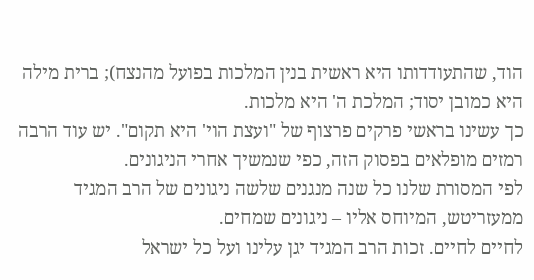הוד, שהתעודדותו היא ראשית בנין המלכות בפועל מהנצח); ברית מילה היא כמובן יסוד; המלכת ה' היא מלכות.
כך עשינו בראשי פרקים פרצוף של "ועצת הוי' היא תקום". יש עוד הרבה רמזים מופלאים בפסוק הזה, כפי שנמשיך אחרי הניגונים.
לפי המסורת שלנו כל שנה מנגנים שלשה ניגונים של הרב המגיד ממעזריטש, המיוחס אליו – ניגונים שמחים.
לחיים לחיים. זכות הרב המגיד יגן עלינו ועל כל ישראל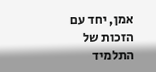אמן, יחד עם הזכות של התלמיד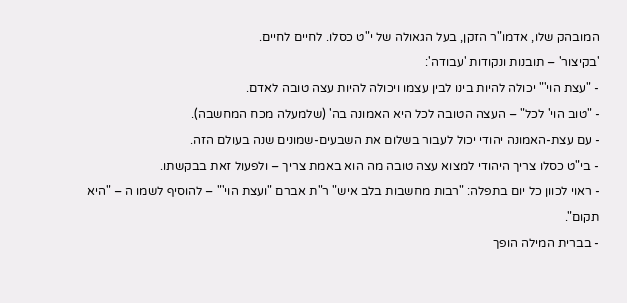המובהק שלו, אדמו"ר הזקן, בעל הגאולה של י"ט כסלו. לחיים לחיים.
'בקיצור' – תובנות ונקודות 'עבודה':
- "עצת הוי'" יכולה להיות בינו לבין עצמו ויכולה להיות עצה טובה לאדם.
- "טוב הוי' לכל" – העצה הטובה לכל היא האמונה בה' (שלמעלה מכח המחשבה).
- עם עצת-האמונה יהודי יכול לעבור בשלום את השבעים-שמונים שנה בעולם הזה.
- בי"ט כסלו צריך היהודי למצוא עצה טובה מה הוא באמת צריך – ולפעול זאת בבקשתו.
- ראוי לכוון כל יום בתפלה: "רבות מחשבות בלב איש" ר"ת אברם "ועצת הוי'" – להוסיף לשמו ה – "היא תקום".
- בברית המילה הופך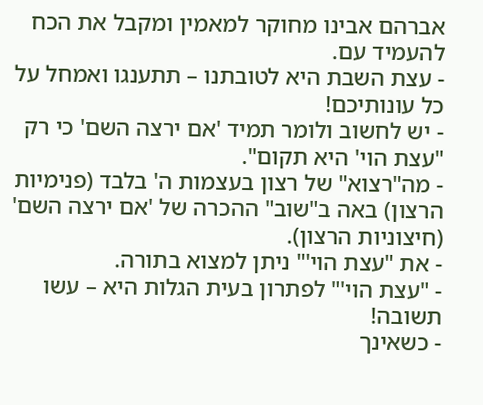אברהם אבינו מחוקר למאמין ומקבל את הכח להעמיד עם.
- עצת השבת היא לטובתנו – תתענגו ואמחל על כל עונותיכם!
- יש לחשוב ולומר תמיד 'אם ירצה השם' כי רק "עצת הוי' היא תקום".
- מה"רצוא" של רצון בעצמות ה' בלבד (פנימיות הרצון) באה ב"שוב" ההכרה של 'אם ירצה השם' (חיצוניות הרצון).
- את "עצת הוי'" ניתן למצוא בתורה.
- "עצת הוי'" לפתרון בעית הגלות היא – עשו תשובה!
- כשאינך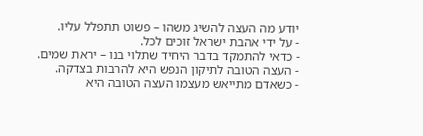יודע מה העצה להשיג משהו – פשוט תתפלל עליו.
- על ידי אהבת ישראל זוכים לכל.
- כדאי להתמקד בדבר היחיד שתלוי בנו – יראת שמים.
- העצה הטובה לתיקון הנפש היא להרבות בצדקה.
- כשאדם מתייאש מעצמו העצה הטובה היא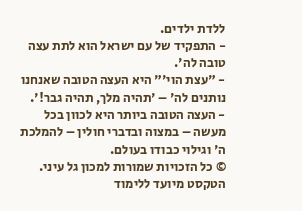ללדת ילדים.
- התפקיד של עם ישראל הוא לתת עצה טובה לה'.
- "עצת הוי'" היא העצה הטובה שאנחנו נותנים לה' – 'תהיה מלך, תהיה גבר!'.
- העצה הטובה ביותר היא לכוון בכל מעשה – במצוה ובדברי חולין – להמלכת ה' וגילוי כבודו בעולם.
© כל הזכויות שמורות למכון גל עיני. הטקסט מיועד ללימוד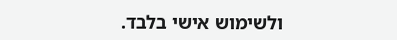ולשימוש אישי בלבד.